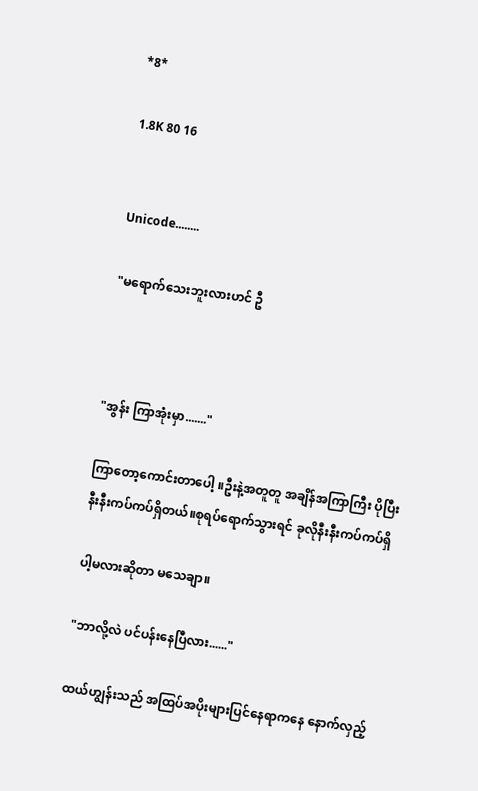*8*

1.8K 80 16


Unicode........

"မရောက်သေးဘူးလားဟင် ဦ



"အွန်း ကြာအုံးမှာ......."

ကြာတော့ကောင်းတာပေါ့ ။ဦးနဲ့အတူတူ အချိန်အကြာကြီး ပိုပြီးနီးနီးကပ်ကပ်ရှိတယ်။စုရပ်ရောက်သွားရင် ခုလိုနီးနီးကပ်ကပ်ရှိ

ပါ့မလားဆိုတာ မသေချာ။

"ဘာလို့လဲ ပင်ပန်းနေပြီလား......"

ထယ်ဟျွန်းသည် အထြပ်အပိုးများပြင်နေရာကနေ နောက်လှည့်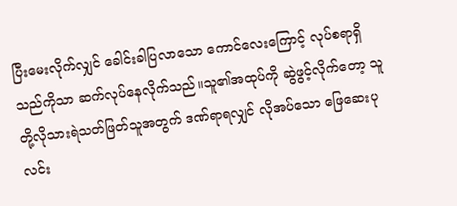ပြီးမေးလိုက်လျှင် ခေါင်းခါပြလာသော ကောင်လေးကြောင့် လုပ်စရာရှိသည်ကိုသာ ဆက်လုပ်နေလိုက်သည်။သူ၏အထုပ်ကို ဆွဲဖွင့်လိုက်တော့ သူတို့လိုသားရဲသတ်ဖြတ်သူအတွက် ဒဏ်ရာရလျှင် လိုအပ်သော ဖြေဆေးပုလင်း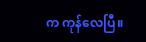က ကုန်လေပြီ။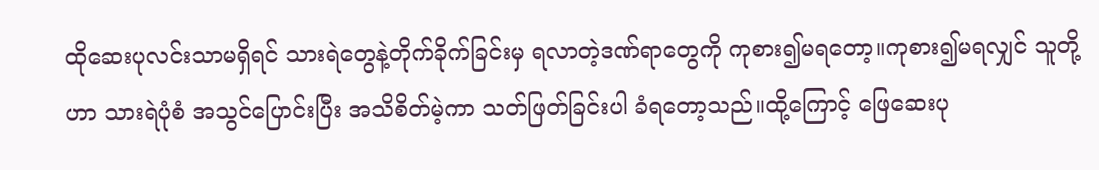ထိုဆေးပုလင်းသာမရှိရင် သားရဲတွေနဲ့တိုက်ခိုက်ခြင်းမှ ရလာတဲ့ဒဏ်ရာတွေကို ကုစား၍မရတော့။ကုစား၍မရလျှင် သူတို့ဟာ သားရဲပုံစံ အသွင်ပြောင်းပြီး အသိစိတ်မဲ့ကာ သတ်ဖြတ်ခြင်းပါ ခံရတော့သည်။ထို့ကြောင့် ဖြေဆေးပု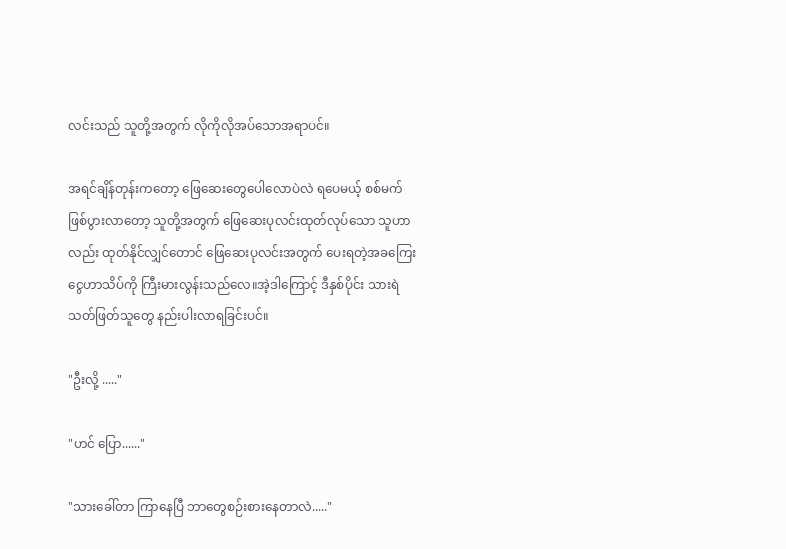လင်းသည် သူတို့အတွက် လိုကိုလိုအပ်သောအရာပင်။

အရင်ချိန်တုန်းကတော့ ဖြေဆေးတွေပေါလောပဲလဲ ရပေမယ့် စစ်မက်ဖြစ်ပွားလာတော့ သူတို့အတွက် ဖြေဆေးပုလင်းထုတ်လုပ်သော သူဟာလည်း ထုတ်နိုင်လျှင်တောင် ဖြေဆေးပုလင်းအတွက် ပေးရတဲ့အခကြေးငွေဟာသိပ်ကို ကြီးမားလွန်းသည်လေ။အဲ့ဒါကြောင့် ဒီနှစ်ပိုင်း သားရဲသတ်ဖြတ်သူတွေ နည်းပါးလာရခြင်းပင်။

"ဦးလို့ ....."

"ဟင် ပြော......"

"သားခေါ်တာ ကြာနေပြီ ဘာတွေစဉ်းစားနေတာလဲ....."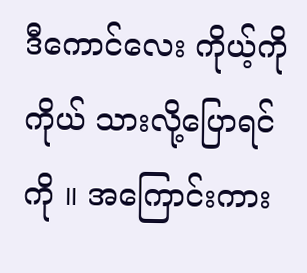ဒီကောင်လေး ကိုယ့်ကိုကိုယ် သားလို့ပြောရင်ကို ။ အကြောင်းကား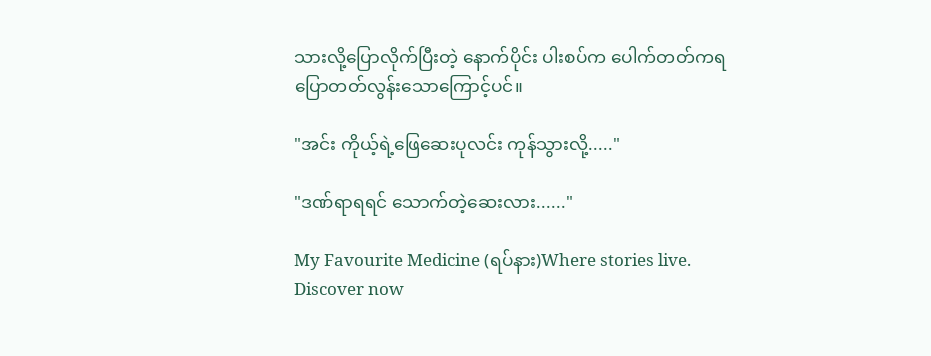သားလို့ပြောလိုက်ပြီးတဲ့ နောက်ပိုင်း ပါးစပ်က ပေါက်တတ်ကရ ပြောတတ်လွန်းသောကြောင့်ပင်။

"အင်း ကိုယ့်ရဲ့ဖြေဆေးပုလင်း ကုန်သွားလို့....."

"ဒဏ်ရာရရင် သောက်တဲ့ဆေးလား......"

My Favourite Medicine (ရပ်နား)Where stories live. Discover now